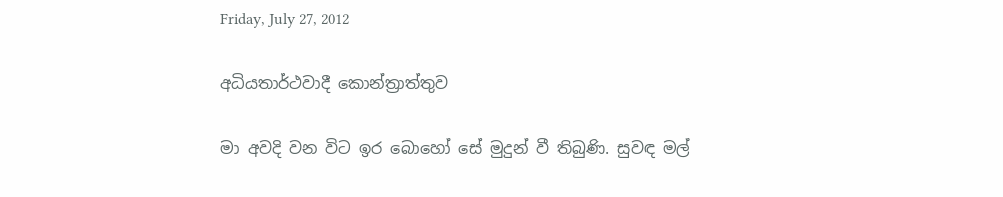Friday, July 27, 2012

අධියතාර්ථවාදී කොන්ත්‍රාත්තුව

මා අවදි වන විට ඉර බොහෝ සේ මුදුන් වී තිබුණි. සුවඳ මල්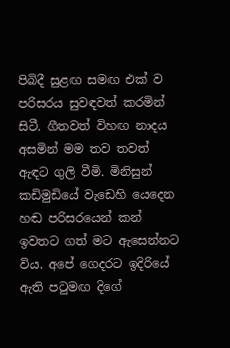පිබිදී සුළඟ සමඟ එක් ව පරිසරය සුවඳවත් කරමින් සිටී. ගීතවත් විහඟ නාදය අසමින් මම තව තවත් ඇඳට ගුලි වීමි. මිනිසුන් කඩිමුඩියේ වැඩෙහි යෙදෙන හඬ පරිසරයෙන් කන් ඉවතට ගත් මට ඇසෙන්නට විය. අපේ ගෙදරට ඉදිරියේ ඇති පටුමඟ දිගේ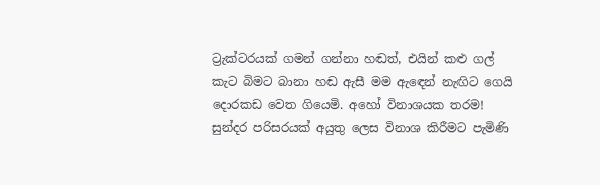ට්‍රැක්ටරයක් ගමන් ගන්නා හඬත්, එයින් කළු ගල් කැට බිමට බානා හඬ ඇසී මම ඇඳෙන් නැඟිට ගෙයි දොරකඩ වෙත ගියෙමි. අහෝ විනාශයක තරම! සුන්දර පරිසරයක් අයුතු ලෙස විනාශ කිරීමට පැමිණි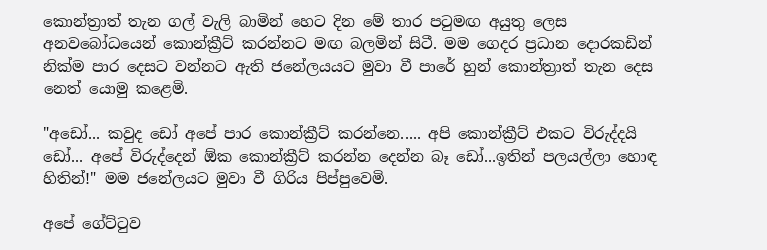කොන්ත්‍රාත් තැන ගල් වැලි බාමින් හෙට දින මේ තාර පටුමඟ අයුතු ලෙස අනවබෝධයෙන් කොන්ක්‍රීට් කරන්නට මඟ බලමින් සිටී. මම ගෙදර ප්‍රධාන දොරකඩින් නික්ම පාර දෙසට වන්නට ඇති ජනේලයයට මුවා වී පාරේ හුන් කොන්ත්‍රාත් තැන දෙස නෙත් යොමු කළෙමි.

"අඩෝ... කවුද ඩෝ අපේ පාර කොන්ක්‍රීට් කරන්නෙ..... අපි කොන්ක්‍රීට් එකට විරුද්දයි ඩෝ... අපේ විරුද්දෙන් ඕක කොන්ක්‍රීට් කරන්න දෙන්න බෑ ඩෝ...ඉතින් පලයල්ලා හොඳ හිතින්!" මම ජනේලයට මුවා වී ගිරිය පිප්පුවෙමි.

අපේ ගේට්ටුව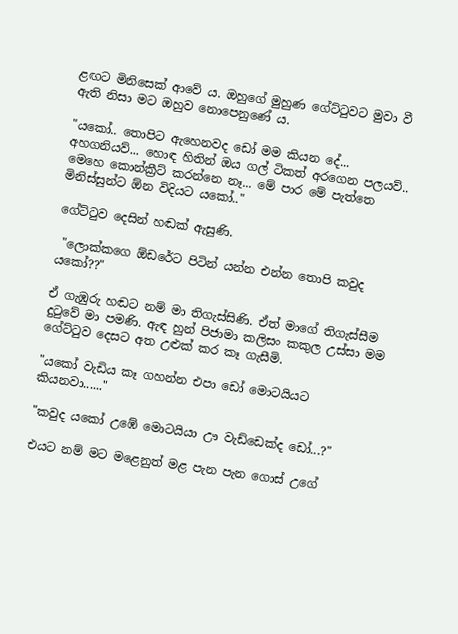ළඟට මිනිසෙක් ආවේ ය. ඔහුගේ මුහුණ ගේට්ටුවට මුවා වී ඇති නිසා මට ඔහුව නොපෙනුණේ ය.

"යකෝ.. තොපිට ඇහෙනවද ඩෝ මම කියන දේ... අහගනියව්... හොඳ හිතින් ඔය ගල් ටිකත් අරගෙන පලයව්.. මෙහෙ කොන්ක්‍රීට් කරන්නෙ නෑ... මේ පාර මේ පැත්තෙ මිනිස්සුන්ට ඕන විදියට යකෝ.."

ගේට්ටුව දෙසින් හඬක් ඇසුණි.

 "ලොක්කගෙ ඕඩරේට පිටින් යන්න එන්න තොපි කවුද යකෝ??"

ඒ ගැඹුරු හඬට නම් මා තිගැස්සිණි. ඒත් මාගේ තිගැස්සීම දුටුවේ මා පමණි. ඇඳ හුන් පිජාමා කලිසං කකුල උස්සා මම ගේට්ටුව දෙසට අත උළුක් කර කෑ ගැසීමි.

"යකෝ වැඩිය කෑ ගහන්න එපා ඩෝ මොටයියට  කියනවා......"

"කවුද යකෝ උඹේ මොටයියා ඌ වැඩ්ඩෙක්ද ඩෝ...?"

එයට නම් මට මළෙනුත් මළ පැන පැන ගොස් උගේ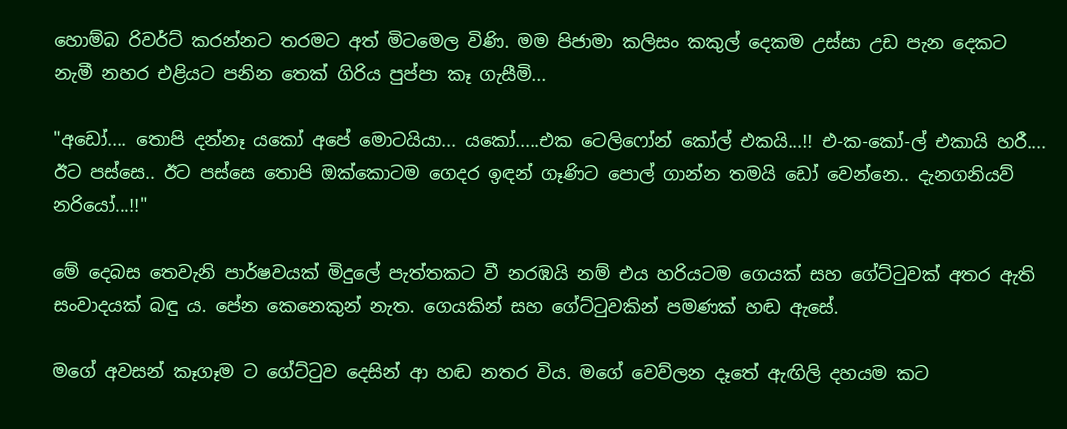හොම්බ රිවර්ට් කරන්නට තරමට අත් මිටමෙල විණි. මම පිජාමා කලිසං කකුල් දෙකම උස්සා උඩ පැන දෙකට නැමී නහර එළියට පනින තෙක් ගිරිය පුප්පා කෑ ගැසීමි...

"අඩෝ.... තොපි දන්නෑ යකෝ අපේ මොටයියා... යකෝ.....එක ටෙලිෆෝන් කෝල් එකයි...!! එ-ක-කෝ-ල් එකායි හරී.... ඊට පස්සෙ.. ඊට පස්සෙ තොපි ඔක්කොටම ගෙදර ඉඳන් ගෑණිට පොල් ගාන්න තමයි ඩෝ වෙන්නෙ.. දැනගනියව් නරියෝ...!!"

මේ දෙබස තෙවැනි පාර්ෂවයක් මිදුලේ පැත්තකට වී නරඹයි නම් එය හරියටම ගෙයක් සහ ගේට්ටුවක් අතර ඇති සංවාදයක් බඳු ය. පේන කෙනෙකුන් නැත. ගෙයකින් සහ ගේට්ටුවකින් පමණක් හඬ ඇසේ.

මගේ අවසන් කෑගෑම ට ගේට්ටුව දෙසින් ආ හඬ නතර විය. මගේ වෙව්ලන දෑතේ ඇඟිලි දහයම කට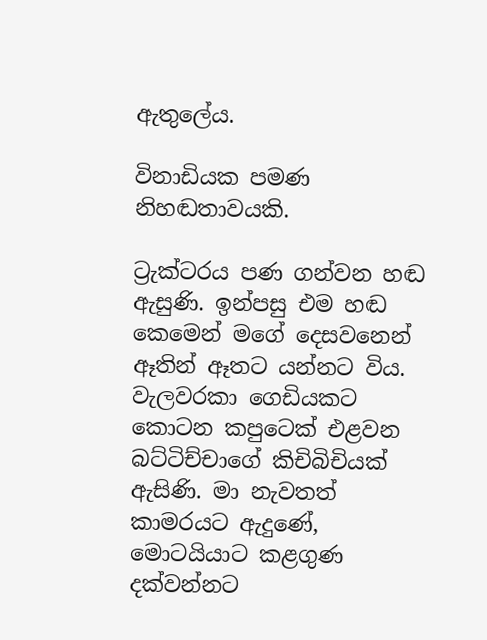ඇතුලේය.

විනාඩියක පමණ නිහඬතාවයකි.

ට්‍රැක්ටරය පණ ගන්වන හඬ ඇසුණි. ඉන්පසු එම හඬ කෙමෙන් මගේ දෙසවනෙන් ඈතින් ඈතට යන්නට විය. වැලවරකා ගෙඩියකට කොටන කපුටෙක් එළවන බට්ටිච්චාගේ කිචිබිචියක් ඇසිණි. මා නැවතත් කාමරයට ඇදුණේ, මොටයියාට කළගුණ දක්වන්නට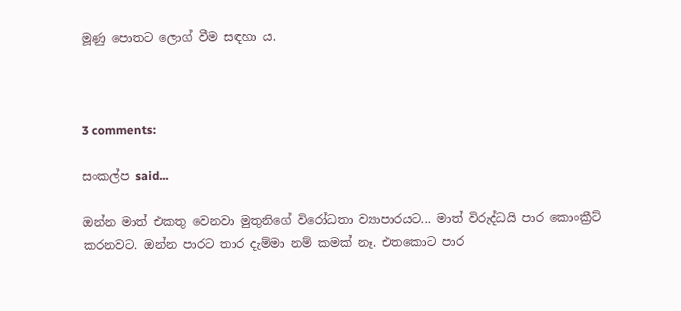මූණු පොතට ලොග් වීම සඳහා ය.



3 comments:

සංකල්ප said...

ඔන්න මාත් එකතු වෙනවා මුතුනිගේ විරෝධතා ව්‍යාපාරයට... මාත් විරුද්ධයි පාර කොංක්‍රීට් කරනවට. ඔන්න පාරට තාර දැම්මා නම් කමක් නෑ. එතකොට පාර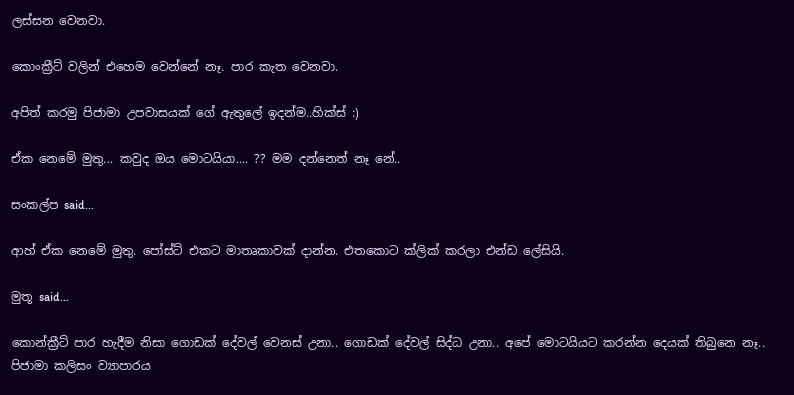ලස්සන වෙනවා.

කොංක්‍රීට් වලින් එහෙම වෙන්නේ නෑ. පාර කැත වෙනවා.

අපිත් කරමු පිජාමා උපවාසයක් ගේ ඇතුලේ ඉදන්ම..හික්ස් :)

ඒක නෙමේ මුතු... කවුද ඔය මොටයියා.... ?? මම දන්නෙත් නෑ නේ..

සංකල්ප said...

ආහ් ඒක නෙමේ මුතු. පෝස්ට් එකට මාතෘකාවක් දාන්න. එතකොට ක්ලික් කරලා එන්ඩ ලේසියි.

මුතූ said...

කොන්ක්‍රීට් පාර හැදීම නිසා ගොඩක් දේවල් වෙනස් උනා.. ගොඩක් දේවල් සිද්ධ උනා.. අපේ මොටයියට කරන්න දෙයක් තිබුනෙ නෑ.. පිජාමා කලිසං ව්‍යාපාරය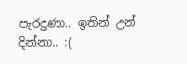පැරදුණා.. ඉතින් උන් දින්නා.. :(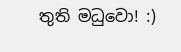තුති මධුවො! :)